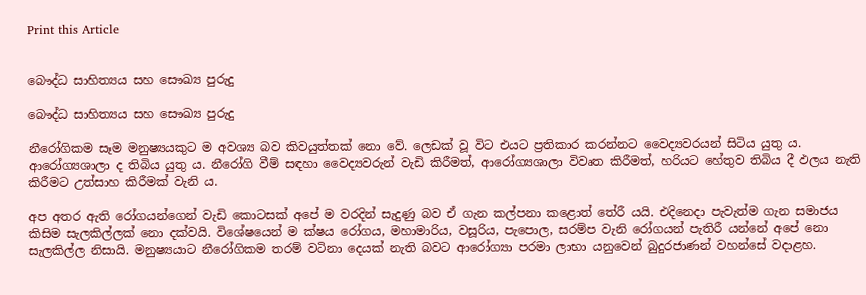Print this Article


බෞද්ධ සාහිත්‍යය සහ සෞඛ්‍ය පුරුදු

බෞද්ධ සාහිත්‍යය සහ සෞඛ්‍ය පුරුදු

නීරෝගිකම සෑම මනුෂ්‍යයකුට ම අවශ්‍ය බව කිවයුත්තක් නො වේ. ලෙඩක් වූ විට එයට ප්‍රතිකාර කරන්නට වෛද්‍යවරයන් සිටිය යුතු ය. ආරෝග්‍යශාලා ද තිබිය යුතු ය. නීරෝගි වීම් සඳහා වෛද්‍යවරුන් වැඩි කිරීමත්, ආරෝග්‍යශාලා විවෘත කිරීමත්, හරියට හේතුව තිබිය දී ඵලය නැති කිරීමට උත්සාහ කිරීමක් වැනි ය.

අප අතර ඇති රෝගයන්ගෙන් වැඩි කොටසක් අපේ ම වරදින් සැදුණු බව ඒ ගැන කල්පනා කළොත් තේරී යයි. එදිනෙදා පැවැත්ම ගැන සමාජය කිසිම සැලකිල්ලක් නො දක්වයි. විශේෂයෙන් ම ක්ෂය රෝගය, මහාමාරිය, වසූරිය, පැපොල, සරම්ප වැනි රෝගයන් පැතිරී යන්නේ අපේ නො සැලකිල්ල නිසායි. මනුෂ්‍යයාට නීරෝගිකම තරම් වටිනා දෙයක් නැති බවට ආරෝග්‍යා පරමා ලාභා යනුවෙන් බුදුරජාණන් වහන්සේ වදාළහ.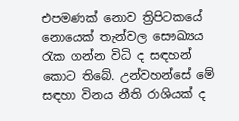එපමණක් නොව ත්‍රිපිටකයේ නොයෙක් තැන්වල සෞඛ්‍යය රැක ගන්න විධි ද සඳහන් කොට තිබේ. උන්වහන්සේ මේ සඳහා විනය නීති රාශියක් ද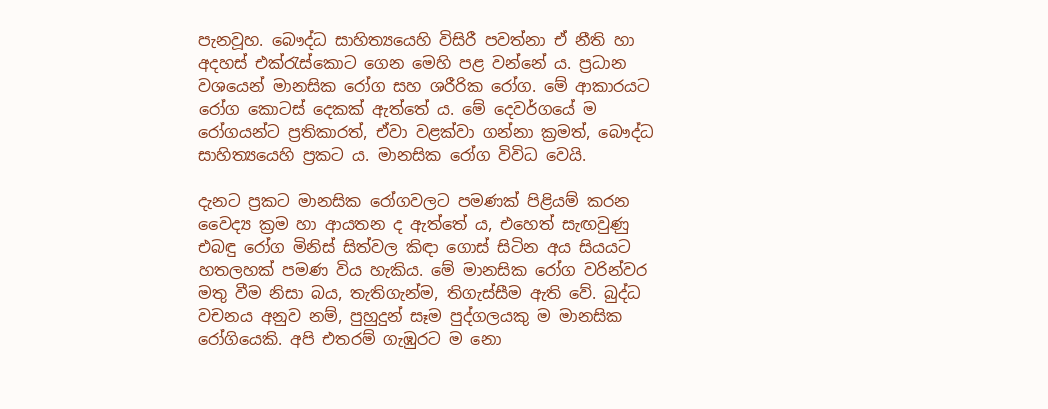පැනවූහ. බෞද්ධ සාහිත්‍යයෙහි විසිරී පවත්නා ඒ නීති හා අදහස් එක්රැස්කොට ගෙන මෙහි පළ වන්නේ ය. ප්‍රධාන වශයෙන් මානසික රෝග සහ ශරීරික රෝග. මේ ආකාරයට රෝග කොටස් දෙකක් ඇත්තේ ය. මේ දෙවර්ගයේ ම රෝගයන්ට ප්‍රතිකාරත්, ඒවා වළක්වා ගන්නා ක්‍රමත්, බෞද්ධ සාහිත්‍යයෙහි ප්‍රකට ය. මානසික රෝග විවිධ වෙයි.

දැනට ප්‍රකට මානසික රෝගවලට පමණක් පිළියම් කරන වෛද්‍ය ක්‍රම හා ආයතන ද ඇත්තේ ය, එහෙත් සැඟවුණු එබඳු රෝග මිනිස් සිත්වල කිඳා ගොස් සිටින අය සියයට හතලහක් පමණ විය හැකිය. මේ මානසික රෝග වරින්වර මතු වීම නිසා බය, තැතිගැන්ම, තිගැස්සීම ඇති වේ. බුද්ධ වචනය අනුව නම්, පුහුදුන් සෑම පුද්ගලයකු ම මානසික රෝගියෙකි. අපි එතරම් ගැඹුරට ම නො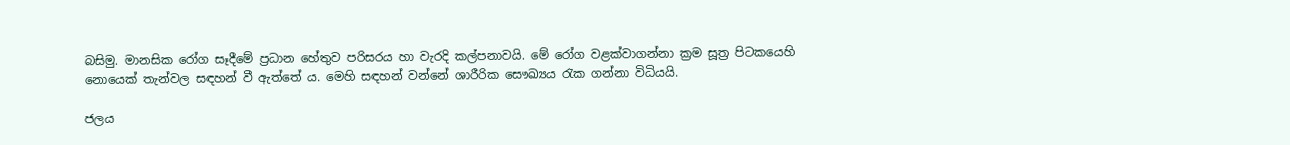බසිමු. මානසික රෝග සෑදීමේ ප්‍රධාන හේතුව පරිසරය හා වැරදි කල්පනාවයි. මේ රෝග වළක්වාගන්නා ක්‍රම සූත්‍ර පිටකයෙහි නොයෙක් තැන්වල සඳහන් වී ඇත්තේ ය. මෙහි සඳහන් වන්නේ ශාරීරික සෞඛ්‍යය රැක ගන්නා විධියයි.

ජලය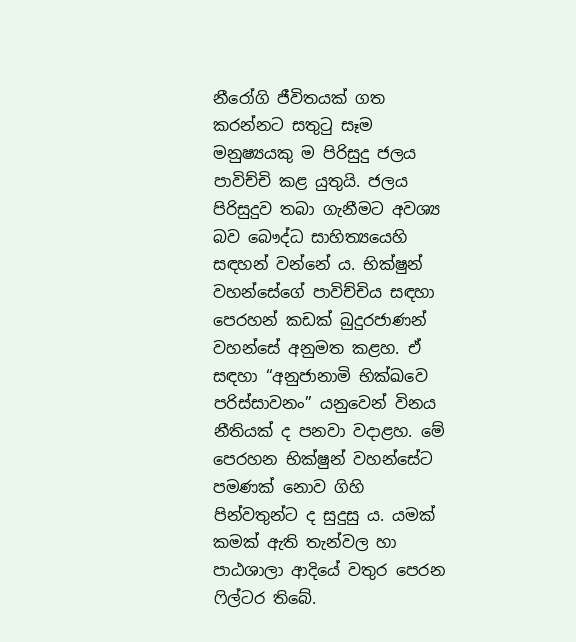නීරෝගි ජීවිතයක් ගත කරන්නට සතුටු සෑම මනුෂ්‍යයකු ම පිරිසුදු ජලය පාවිච්චි කළ යුතුයි. ජලය පිරිසුදුව තබා ගැනීමට අවශ්‍ය බව බෞද්ධ සාහිත්‍යයෙහි සඳහන් වන්නේ ය. භික්ෂුන් වහන්සේගේ පාවිච්චිය සඳහා පෙරහන් කඩක් බුදුරජාණන් වහන්සේ අනුමත කළහ. ඒ සඳහා “අනුජානාමි භික්ඛවෙ පරිස්සාවනං” යනුවෙන් විනය නීතියක් ද පනවා වදාළහ. මේ පෙරහන භික්ෂුන් වහන්සේට පමණක් නොව ගිහි පින්වතුන්ට ද සුදුසු ය. යමක් කමක් ඇති තැන්වල හා පාඨශාලා ආදියේ වතුර පෙරන ෆිල්ටර තිබේ.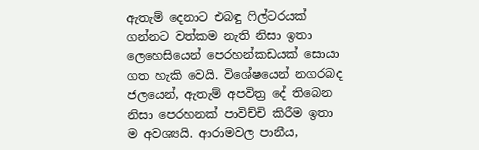ඇතැම් දෙනාට එබඳු ෆිල්ටරයක් ගන්නට වත්කම නැති නිසා ඉතා ලෙහෙසියෙන් පෙරහන්කඩයක් සොයා ගත හැකි වෙයි. විශේෂයෙන් නගරබද ජලයෙන්, ඇතැම් අපවිත්‍ර දේ තිබෙන නිසා පෙරහනක් පාවිච්චි කිරීම ඉතා ම අවශ්‍යයි. ආරාමවල පානීය,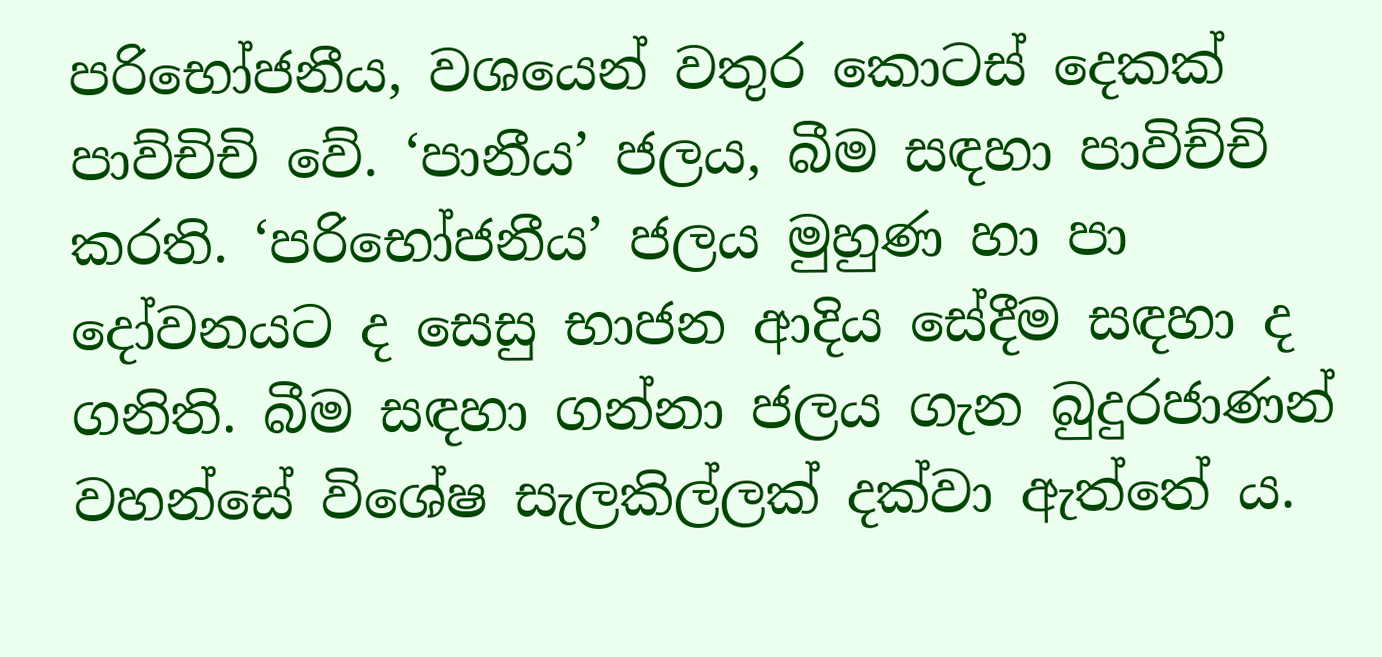පරිභෝජනීය, වශයෙන් වතුර කොටස් දෙකක් පාව්චිචි වේ. ‘පානීය’ ජලය, බීම සඳහා පාවිච්චි කරති. ‘පරිභෝජනීය’ ජලය මුහුණ හා පා දෝවනයට ද සෙසු භාජන ආදිය සේදීම සඳහා ද ගනිති. බීම සඳහා ගන්නා ජලය ගැන බුදුරජාණන් වහන්සේ විශේෂ සැලකිල්ලක් දක්වා ඇත්තේ ය.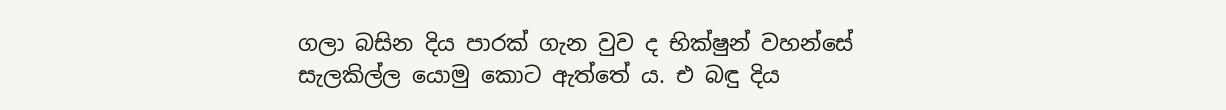ගලා බසින දිය පාරක් ගැන වුව ද භික්ෂුන් වහන්සේ සැලකිල්ල යොමු කොට ඇත්තේ ය. එ බඳු දිය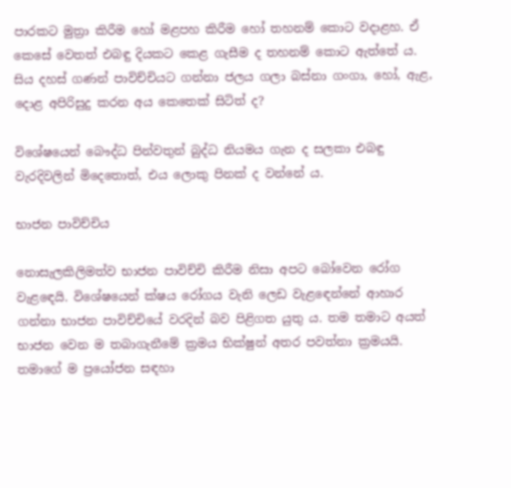පාරකට මුත්‍රා කිරීම හෝ මළපහ කිරීම හෝ තහනම් කොට වදාළහ. ඒ කෙසේ වෙතත් එබඳු දියකට කෙළ ගැසීම ද තහනම් කොට ඇත්තේ ය. සිය දහස් ගණන් පාවිච්චියට ගන්නා ජලය ගලා බස්නා ගංගා, හෝ, ඇළ, දොළ අපිරිසුදු කරන අය කෙතෙක් සිටිත් ද?

විශේෂයෙන් බෞද්ධ පින්වතුන් බුද්ධ නියමය ගැන ද සලකා එබඳු වැරදිවලින් මිදෙතොත්, එය ලොකු පිනක් ද වන්නේ ය.

භාජන පාවිච්චිය

නොසැලකිලිමත්ව භාජන පාවිච්චි කිරීම නිසා අපට බෝවෙන රෝග වැළඳෙයි. විශේෂයෙන් ක්ෂය රෝගය වැනි ලෙඩ වැළඳෙන්නේ ආහාර ගන්නා භාජන පාවිච්චියේ වරදින් බව පිළිගත යුතු ය. තම තමාට අයත් භාජන වෙන ම තබාගැනීමේ ක්‍රමය භික්ෂුන් අතර පවත්නා ක්‍රමයයි. තමාගේ ම ප්‍රයෝජන සඳහා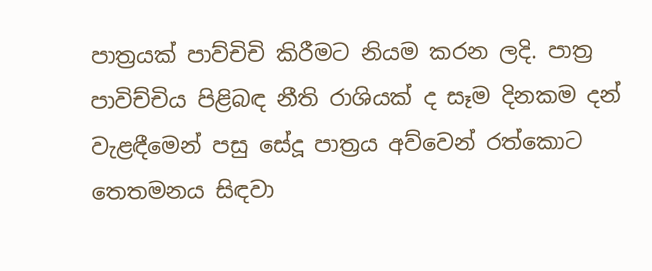පාත්‍රයක් පාව්චිචි කිරීමට නියම කරන ලදි. පාත්‍ර පාවිච්චිය පිළිබඳ නීති රාශියක් ද සෑම දිනකම දන් වැළඳීමෙන් පසු සේදූ පාත්‍රය අව්වෙන් රත්කොට තෙතමනය සිඳවා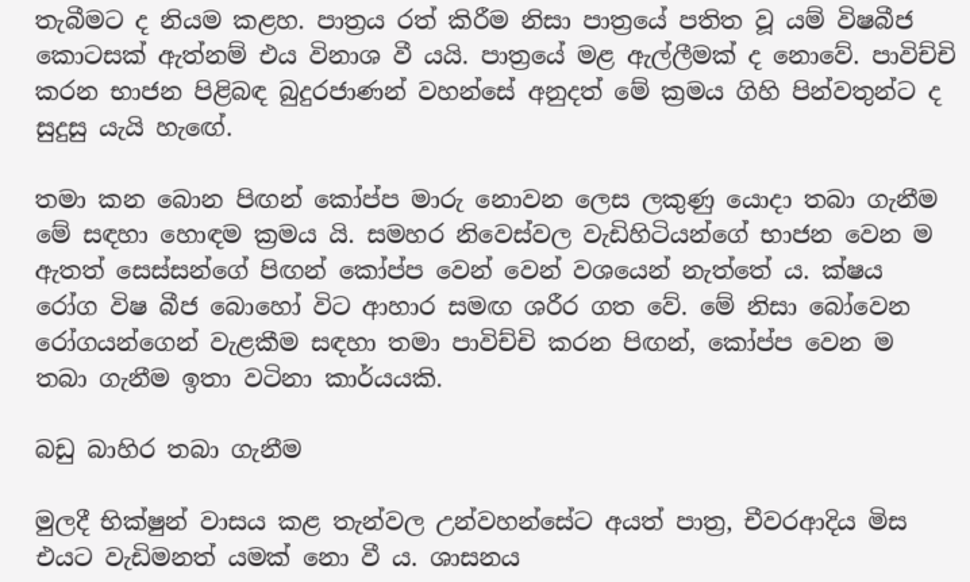තැබීමට ද නියම කළහ. පාත්‍රය රත් කිරීම නිසා පාත්‍රයේ පතිත වූ යම් විෂබීජ කොටසක් ඇත්නම් එය විනාශ වී යයි. පාත්‍රයේ මළ ඇල්ලීමක් ද නොවේ. පාවිච්චි කරන භාජන පිළිබඳ බුදුරජාණන් වහන්සේ අනුදත් මේ ක්‍රමය ගිහි පින්වතුන්ට ද සුදුසු යැයි හැඟේ.

තමා කන බොන පිඟන් කෝප්ප මාරු නොවන ලෙස ලකුණු යොදා තබා ගැනීම මේ සඳහා හොඳම ක්‍රමය යි. සමහර නිවෙස්වල වැඩිහිටියන්ගේ භාජන වෙන ම ඇතත් සෙස්සන්ගේ පිඟන් කෝප්ප වෙන් වෙන් වශයෙන් නැත්තේ ය. ක්ෂය රෝග විෂ බීජ බොහෝ විට ආහාර සමඟ ශරීර ගත වේ. මේ නිසා බෝවෙන රෝගයන්ගෙන් වැළකීම සඳහා තමා පාවිච්චි කරන පිඟන්, කෝප්ප වෙන ම තබා ගැනීම ඉතා වටිනා කාර්යයකි.

බඩු බාහිර තබා ගැනීම

මුලදී භික්ෂුන් වාසය කළ තැන්වල උන්වහන්සේට අයත් පාත්‍ර, චීවරආදිය මිස එයට වැඩිමනත් යමක් නො වී ය. ශාසනය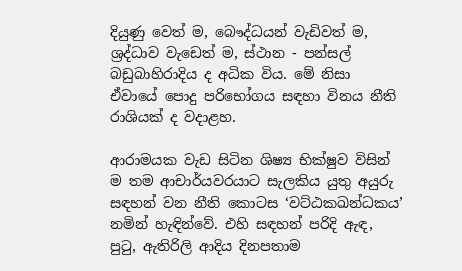දියුණු වෙත් ම, බෞද්ධයන් වැඩිවත් ම, ශ්‍රද්ධාව වැඩෙත් ම, ස්ථාන - පන්සල් බඩුබාහිරාදිය ද අධික විය. මේ නිසා ඒවායේ පොදු පරිභෝගය සඳහා විනය නීති රාශියක් ද වදාළහ.

ආරාමයක වැඩ සිටින ශිෂ්‍ය භික්ෂුව විසින් ම තම ආචාර්යවරයාට සැලකිය යුතු අයුරු සඳහන් වන නීති කොටස ‘වට්ඨකඛන්ධකය’ නමින් හැඳින්වේ. එහි සඳහන් පරිදි ඇඳ, පුටු, ඇතිරිලි ආදිය දිනපතාම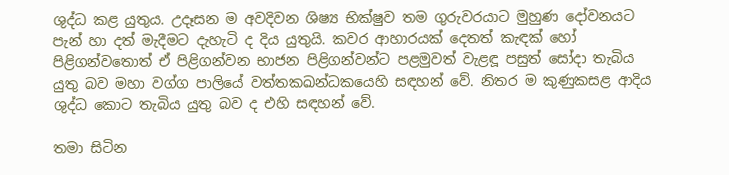ශුද්ධ කළ යුතුය. උදෑසන ම අවදිවන ශිෂ්‍ය භික්ෂුව තම ගුරුවරයාට මුහුණ දෝවනයට පැන් හා දත් මැදීමට දැහැටි ද දිය යුතුයි. කවර ආහාරයක් දෙතත් කැඳක් හෝ පිළිගන්වතොත් ඒ පිළිගන්වන භාජන පිළිගන්වන්ට පළමුවත් වැළඳූ පසුත් සෝදා තැබිය යුතු බව මහා වග්ග පාලියේ වත්තකඛන්ධකයෙහි සඳහන් වේ. නිතර ම කුණුකසළ ආදිය ශුද්ධ කොට තැබිය යුතු බව ද එහි සඳහන් වේ.

තමා සිටින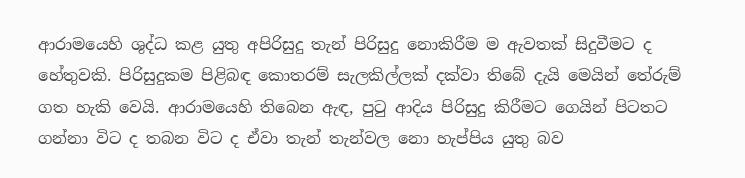ආරාමයෙහි ශුද්ධ කළ යුතු අපිරිසුදු තැන් පිරිසුදු නොකිරීම ම ඇවතක් සිදුවීමට ද හේතුවකි. පිරිසුදුකම පිළිබඳ කොතරම් සැලකිල්ලක් දක්වා තිබේ දැයි මෙයින් තේරුම් ගත හැකි වෙයි. ආරාමයෙහි තිබෙන ඇඳ, පුටු ආදිය පිරිසුදු කිරීමට ගෙයින් පිටතට ගන්නා විට ද තබන විට ද ඒවා තැන් තැන්වල නො හැප්පිය යුතු බව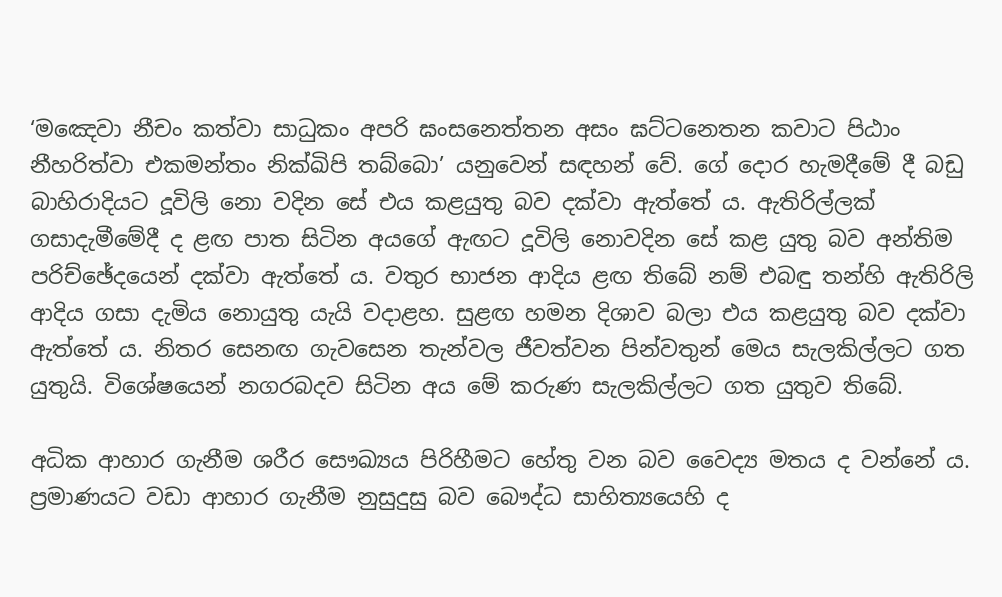‘මඤෙවා නීචං කත්වා සාධුකං අපරි ඝංසනෙත්තන අසං ඝට්ටනෙතන කවාට පිඨාං නීහරිත්වා එකමන්තං නික්ඛිපි තබ්බො’ යනුවෙන් සඳහන් වේ. ගේ දොර හැමදීමේ දී බඩු බාහිරාදියට දූවිලි නො වදින සේ එය කළයුතු බව දක්වා ඇත්තේ ය. ඇතිරිල්ලක් ගසාදැමීමේදී ද ළඟ පාත සිටින අයගේ ඇඟට දූවිලි නොවදින සේ කළ යුතු බව අන්තිම පරිච්ඡේදයෙන් දක්වා ඇත්තේ ය. වතුර භාජන ආදිය ළඟ තිබේ නම් එබඳු තන්හි ඇතිරිලි ආදිය ගසා දැමිය නොයුතු යැයි වදාළහ. සුළඟ හමන දිශාව බලා එය කළයුතු බව දක්වා ඇත්තේ ය. නිතර සෙනඟ ගැවසෙන තැන්වල ජීවත්වන පින්වතුන් මෙය සැලකිල්ලට ගත යුතුයි. විශේෂයෙන් නගරබදව සිටින අය මේ කරුණ සැලකිල්ලට ගත යුතුව තිබේ.

අධික ආහාර ගැනීම ශරීර සෞඛ්‍යය පිරිහීමට හේතු වන බව වෛද්‍ය මතය ද වන්නේ ය. ප්‍රමාණයට වඩා ආහාර ගැනීම නුසුදුසු බව බෞද්ධ සාහිත්‍යයෙහි ද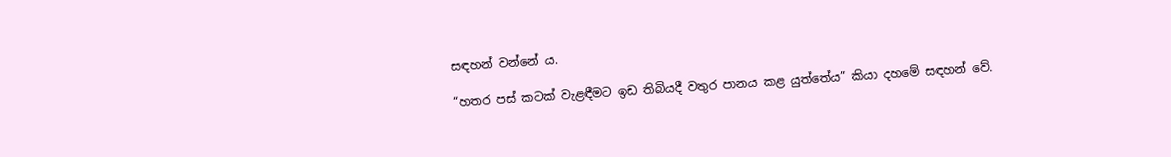සඳහන් වන්නේ ය.

“හතර පස් කටක් වැළඳීමට ඉඩ තිබියදී වතුර පානය කළ යුත්තේය” කියා දහමේ සඳහන් වේ.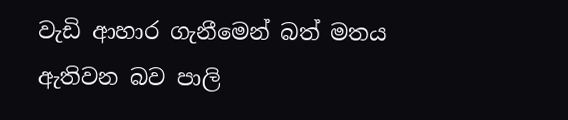වැඩි ආහාර ගැනීමෙන් බත් මතය ඇතිවන බව පාලි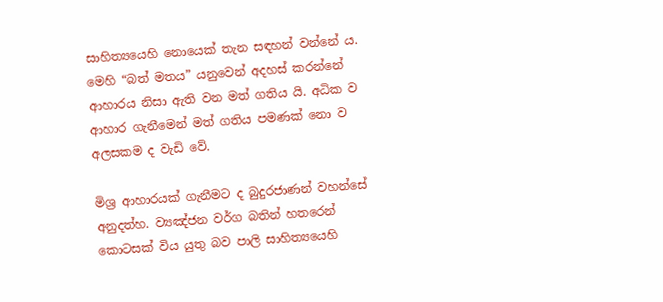සාහිත්‍යයෙහි නොයෙක් තැන සඳහන් වන්නේ ය. මෙහි “බත් මතය” යනුවෙන් අදහස් කරන්නේ ආහාරය නිසා ඇති වන මත් ගතිය යි. අධික ව ආහාර ගැනීමෙන් මත් ගතිය පමණක් නො ව අලසකම ද වැඩි වේ.

මිශ්‍ර ආහාරයක් ගැනීමට ද බුදුරජාණන් වහන්සේ අනුදත්හ. ව්‍යඤ්ජන වර්ග බතින් හතරෙන් කොටසක් විය යුතු බව පාලි සාහිත්‍යයෙහි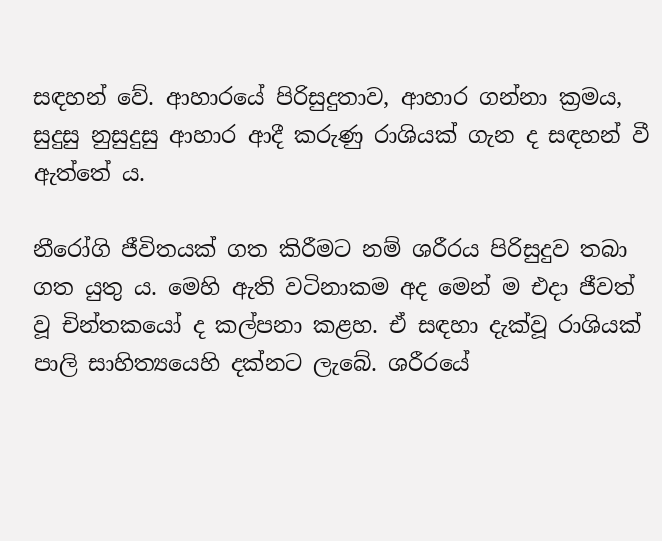සඳහන් වේ. ආහාරයේ පිරිසුදුතාව, ආහාර ගන්නා ක්‍රමය, සුදුසු නුසුදුසු ආහාර ආදී කරුණු රාශියක් ගැන ද සඳහන් වී ඇත්තේ ය.

නීරෝගි ජීවිතයක් ගත කිරීමට නම් ශරීරය පිරිසුදුව තබා ගත යුතු ය. මෙහි ඇති වටිනාකම අද මෙන් ම එදා ජීවත් වූ චින්තකයෝ ද කල්පනා කළහ. ඒ සඳහා දැක්වූ රාශියක් පාලි සාහිත්‍යයෙහි දක්නට ලැබේ. ශරීරයේ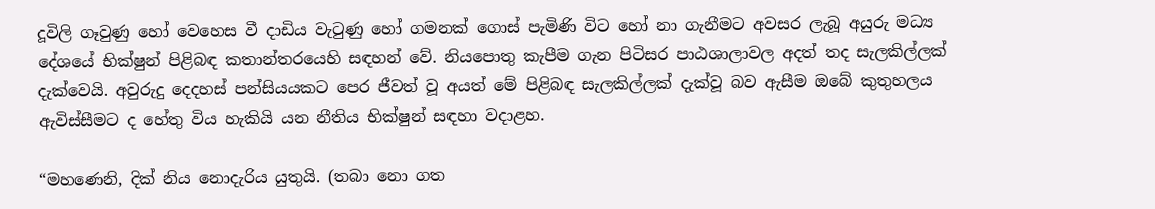දූවිලි ගෑවුණු හෝ වෙහෙස වී දාඩිය වැටුණු හෝ ගමනක් ගොස් පැමිණි විට හෝ නා ගැනීමට අවසර ලැබූ අයුරු මධ්‍ය දේශයේ භික්ෂුන් පිළිබඳ කතාන්තරයෙහි සඳහන් වේ. නියපොතු කැපීම ගැන පිටිසර පාඨශාලාවල අදත් තද සැලකිල්ලක් දැක්වෙයි. අවුරුදු දෙදහස් පන්සියයකට පෙර ජීවත් වූ අයත් මේ පිළිබඳ සැලකිල්ලක් දැක්වූ බව ඇසීම ඔබේ කුතුහලය ඇවිස්සීමට ද හේතු විය හැකියි යන නීතිය භික්ෂුන් සඳහා වදාළහ.

“මහණෙනි, දික් නිය නොදැරිය යුතුයි. (තබා නො ගත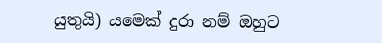යුතුයි) යමෙක් දුරා නම් ඔහුට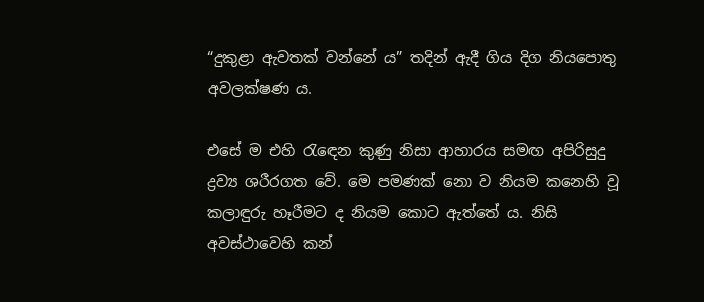“දුකුළා ඇවතක් වන්නේ ය” තදින් ඇදී ගිය දිග නියපොතු අවලක්ෂණ ය.

එසේ ම එහි රැඳෙන කුණු නිසා ආහාරය සමඟ අපිරිසුදු ද්‍රව්‍ය ශරීරගත වේ. මෙ පමණක් නො ව නියම කනෙහි වූ කලාඳුරු හෑරීමට ද නියම කොට ඇත්තේ ය. නිසි අවස්ථාවෙහි කන්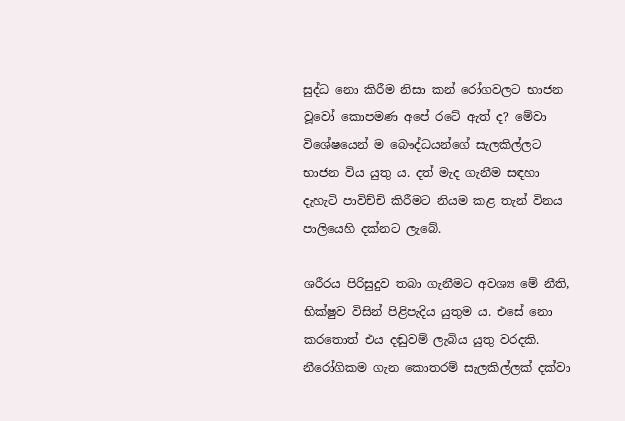සුද්ධ නො කිරීම නිසා කන් රෝගවලට භාජන වූවෝ කොපමණ අපේ රටේ ඇත් ද? මේවා විශේෂයෙන් ම බෞද්ධයන්ගේ සැලකිල්ලට භාජන විය යුතු ය. දත් මැද ගැනීම සඳහා දැහැටි පාවිච්චි කිරීමට නියම කළ තැන් විනය පාලියෙහි දක්නට ලැබේ.

ශරීරය පිරිසුදුව තබා ගැනීමට අවශ්‍ය මේ නීති, භික්ෂුව විසින් පිළිපැදිය යුතුම ය. එසේ නො කරතොත් එය දඬුවම් ලැබිය යුතු වරදකි. නීරෝගිකම ගැන කොතරම් සැලකිල්ලක් දක්වා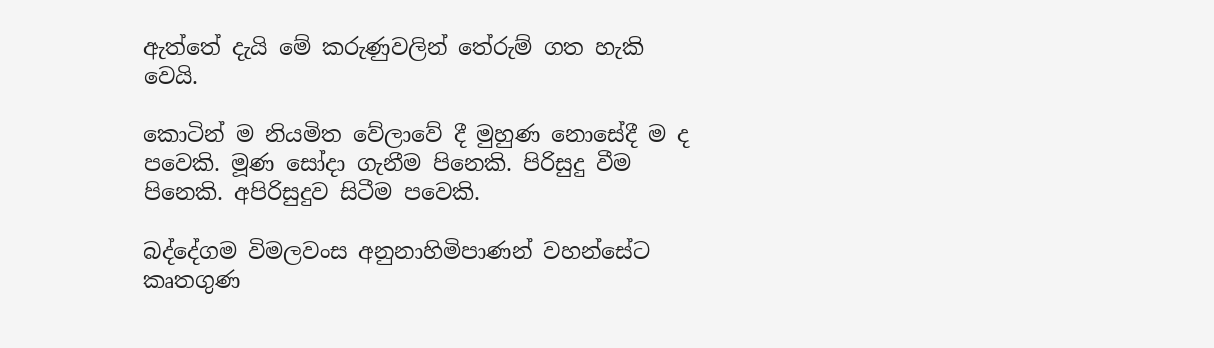ඇත්තේ දැයි මේ කරුණුවලින් තේරුම් ගත හැකි වෙයි.

කොටින් ම නියමිත වේලාවේ දී මුහුණ නොසේදී ම ද පවෙකි. මූණ සෝදා ගැනීම පිනෙකි. පිරිසුදු වීම පිනෙකි. අපිරිසුදුව සිටීම පවෙකි.

බද්දේගම විමලවංස අනුනාහිමිපාණන් වහන්සේට කෘතගුණ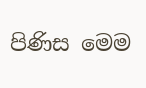පිණිස මෙම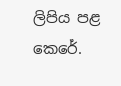ලිපිය පළ කෙරේ.